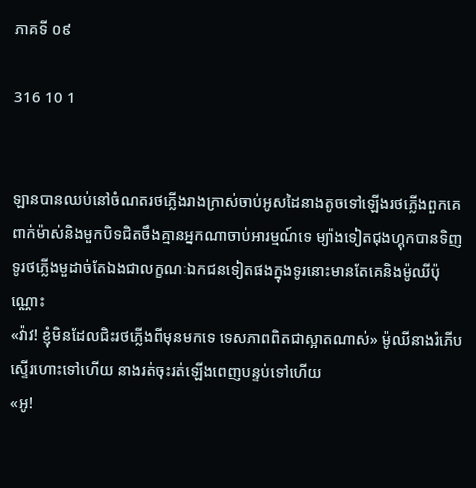ភាគទី ០៩

316 10 1


ឡានបានឈប់នៅចំណតរថភ្លើងរាងក្រាស់ចាប់អូសដៃនាងតូចទៅឡើងរថភ្លើងពួកគេពាក់ម៉ាស់និងមួកបិទជិតចឹងគ្មានអ្នកណាចាប់អារម្មណ៍ទេ ម្យ៉ាងទៀតជុងហ្គុកបានទិញទូរថភ្លើងមួដាច់តែឯងជាលក្ខណៈឯកជនទៀតផងក្នុងទូរនោះមានតែគេនិងម៉ូឈីប៉ុណ្ណោះ
«វ៉ាវ! ខ្ញុំមិនដែលជិះរថភ្លើងពីមុនមកទេ ទេសភាពពិតជាស្អាតណាស់» ម៉ូឈីនាងរំភើបស្ទើរហោះទៅហើយ នាងរត់ចុះរត់ឡើងពេញបន្ទប់ទៅហើយ
«អូ!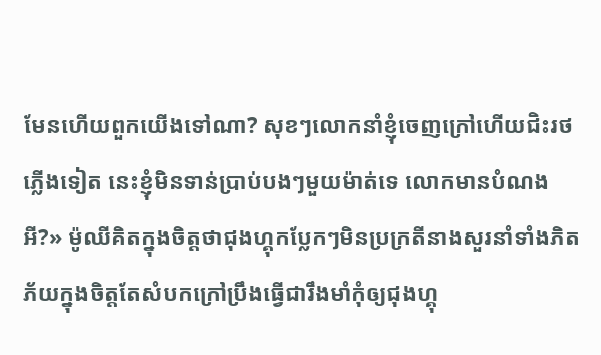មែនហើយពួកយើងទៅណា? សុខៗលោកនាំខ្ញុំចេញក្រៅហើយជិះរថភ្លើងទៀត នេះខ្ញុំមិនទាន់ប្រាប់បងៗមួយម៉ាត់ទេ លោកមានបំណងអី?» ម៉ូឈីគិតក្នុងចិត្តថាជុងហ្គុកប្លែកៗមិនប្រក្រតីនាងសួរនាំទាំងភិតភ័យក្នុងចិត្តតែសំបកក្រៅប្រឹងធ្វើជារឹងមាំកុំឲ្យជុងហ្គុ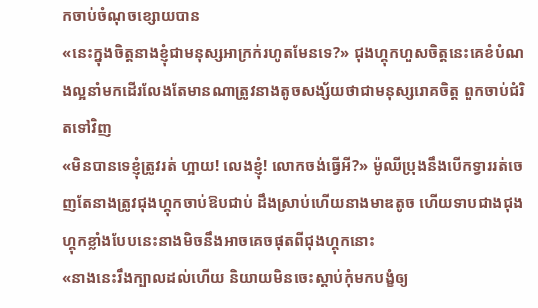កចាប់ចំណុចខ្សោយបាន
«នេះក្នុងចិត្តនាងខ្ញុំជាមនុស្សអាក្រក់រហូតមែនទេ?» ជុងហ្គុកហួសចិត្តនេះគេខំបំណងល្អនាំមកដើរលែងតែមានណាត្រូវនាងតូចសង្ស័យថាជាមនុស្សរោគចិត្ត ពួកចាប់ជំរិតទៅវិញ
«មិនបានទេខ្ញុំត្រូវរត់ ហ្អាយ! លេងខ្ញុំ! លោកចង់ធ្វើអី?» ម៉ូឈីប្រុងនឹងបើកទ្វាររត់ចេញតែនាងត្រូវជុងហ្គុកចាប់ឱបជាប់ ដឹងស្រាប់ហើយនាងមាឌតូច ហើយទាបជាងជុងហ្គុកខ្លាំងបែបនេះនាងមិចនឹងអាចគេចផុតពីជុងហ្គុកនោះ
«នាងនេះរឹងក្បាលដល់ហើយ និយាយមិនចេះស្ដាប់កុំមកបង្ខំឲ្យ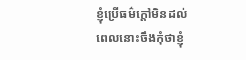ខ្ញុំប្រើធម៌ក្ដៅមិនដល់ពេលនោះចឹងកុំថាខ្ញុំ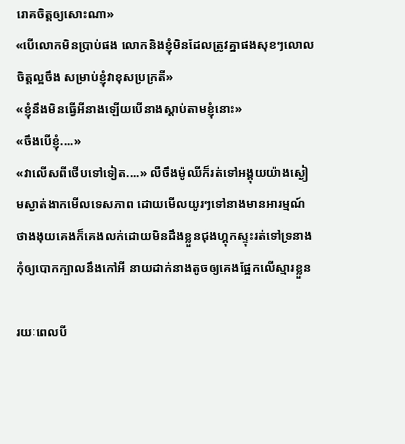រោគចិត្តឲ្យសោះណា»
«បើលោកមិនប្រាប់ផង លោកនិងខ្ញុំមិនដែលត្រូវគ្នាផងសុខៗលោលចិត្តល្អចឹង សម្រាប់ខ្ញុំវាខុសប្រក្រតី»
«ខ្ញុំនឹងមិនធ្វើអីនាងឡើយបើនាងស្ដាប់តាមខ្ញុំនោះ»
«ចឹងបើខ្ញុំ....»
«វាលើសពីថើបទៅទៀត....» លឺចឹងម៉ូឈីក៏រត់ទៅអង្គុយយ៉ាងស្ងៀមស្ងាត់ងាកមើលទេសភាព ដោយមើលយូរៗទៅនាងមានអារម្មណ៍ថាងងុយគេងក៏គេងលក់ដោយមិនដឹងខ្លួនជុងហ្គុកស្ទុះរត់ទៅទ្រនាងកុំឲ្យបោកក្បាលនឹងកៅអី នាយដាក់នាងតូចឲ្យគេងផ្អែកលើស្មារខ្លួន

រយៈពេលបី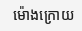ម៉ោងក្រោយ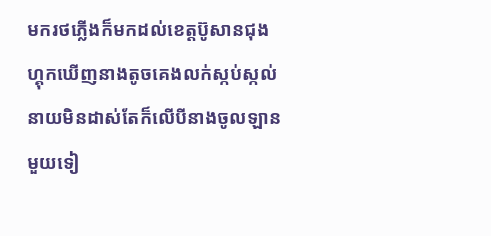មករថភ្លើងក៏មកដល់ខេត្តប៊ូសានជុងហ្គុកឃើញនាងតូចគេងលក់ស្កប់ស្កល់ នាយមិនដាស់តែក៏លើបីនាងចូលឡានមួយទៀ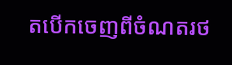តបើកចេញពីចំណតរថ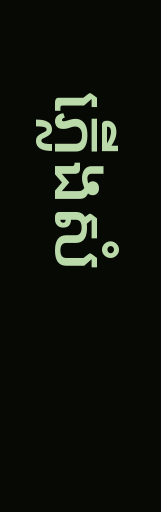ភ្លើងសំ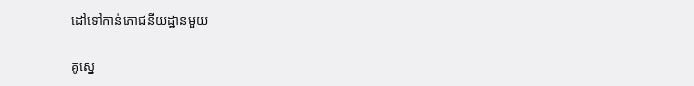ដៅទៅកាន់ភោជនីយដ្ឋានមួយ

គូស្នេ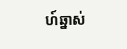ហ៍ឆ្នាស់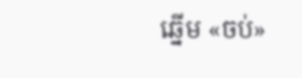ឆ្នើម «ចប់»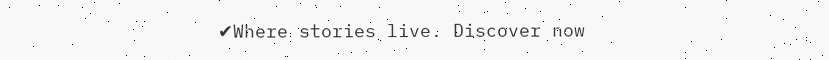✔Where stories live. Discover now